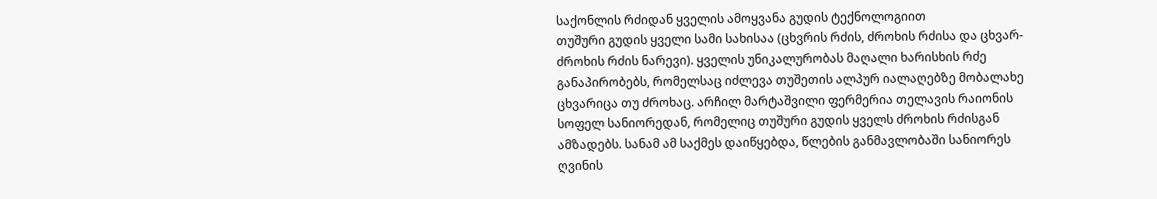საქონლის რძიდან ყველის ამოყვანა გუდის ტექნოლოგიით
თუშური გუდის ყველი სამი სახისაა (ცხვრის რძის, ძროხის რძისა და ცხვარ-ძროხის რძის ნარევი). ყველის უნიკალურობას მაღალი ხარისხის რძე განაპირობებს, რომელსაც იძლევა თუშეთის ალპურ იალაღებზე მობალახე ცხვარიცა თუ ძროხაც. არჩილ მარტაშვილი ფერმერია თელავის რაიონის სოფელ სანიორედან, რომელიც თუშური გუდის ყველს ძროხის რძისგან ამზადებს. სანამ ამ საქმეს დაიწყებდა, წლების განმავლობაში სანიორეს ღვინის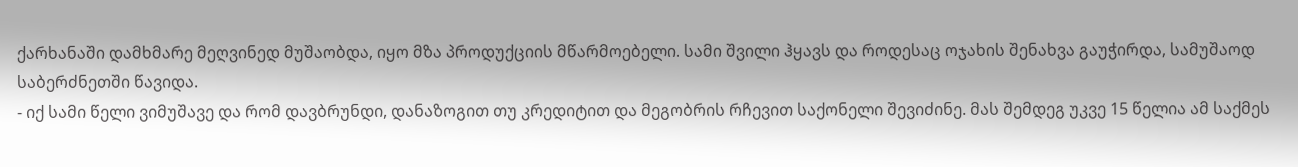ქარხანაში დამხმარე მეღვინედ მუშაობდა, იყო მზა პროდუქციის მწარმოებელი. სამი შვილი ჰყავს და როდესაც ოჯახის შენახვა გაუჭირდა, სამუშაოდ საბერძნეთში წავიდა.
- იქ სამი წელი ვიმუშავე და რომ დავბრუნდი, დანაზოგით თუ კრედიტით და მეგობრის რჩევით საქონელი შევიძინე. მას შემდეგ უკვე 15 წელია ამ საქმეს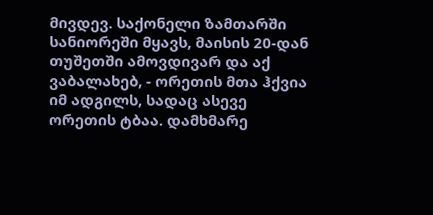მივდევ. საქონელი ზამთარში სანიორეში მყავს, მაისის 20-დან თუშეთში ამოვდივარ და აქ ვაბალახებ, - ორეთის მთა ჰქვია იმ ადგილს, სადაც ასევე ორეთის ტბაა. დამხმარე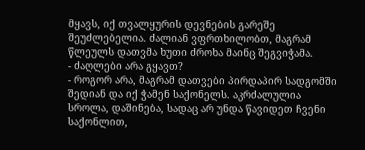მყავს, იქ თვალყურის დევნების გარეშე შეუძლებელია. ძალიან ვფრთხილობთ, მაგრამ წლეულს დათვმა ხუთი ძროხა მაინც შეგვიჭამა.
- ძაღლები არა გყავთ?
- როგორ არა, მაგრამ დათვები პირდაპირ სადგომში შედიან და იქ ჭამენ საქონელს. აკრძალულია სროლა, დაშინება, სადაც არ უნდა წავიდეთ ჩვენი საქონლით,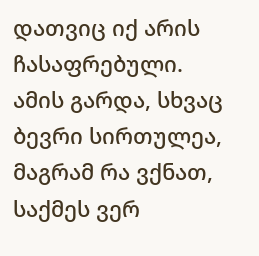დათვიც იქ არის ჩასაფრებული. ამის გარდა, სხვაც ბევრი სირთულეა, მაგრამ რა ვქნათ, საქმეს ვერ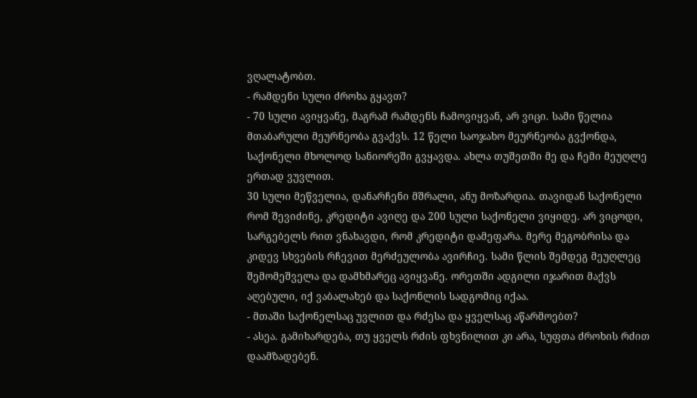ვღალატობთ.
- რამდენი სული ძროხა გყავთ?
- 70 სული ავიყვანე, მაგრამ რამდენს ჩამოვიყვან, არ ვიცი. სამი წელია მთაბარული მეურნეობა გვაქვს. 12 წელი საოჯახო მეურნეობა გვქონდა, საქონელი მხოლოდ სანიორეში გვყავდა. ახლა თუშეთში მე და ჩემი მეუღლე ერთად ვუვლით.
30 სული მეწველია, დანარჩენი მშრალი, ანუ მოზარდია. თავიდან საქონელი რომ შევიძინე, კრედიტი ავიღე და 200 სული საქონელი ვიყიდე. არ ვიცოდი, სარგებელს რით ვნახავდი, რომ კრედიტი დამეფარა. მერე მეგობრისა და კიდევ სხვების რჩევით მერძეულობა ავირჩიე. სამი წლის შემდეგ მეუღლეც შემომეშველა და დამხმარეც ავიყვანე. ორეთში ადგილი იჯარით მაქვს აღებული, იქ ვაბალახებ და საქონლის სადგომიც იქაა.
- მთაში საქონელსაც უვლით და რძესა და ყველსაც აწარმოებთ?
- ასეა. გამიხარდება, თუ ყველს რძის ფხვნილით კი არა, სუფთა ძროხის რძით დაამზადებენ.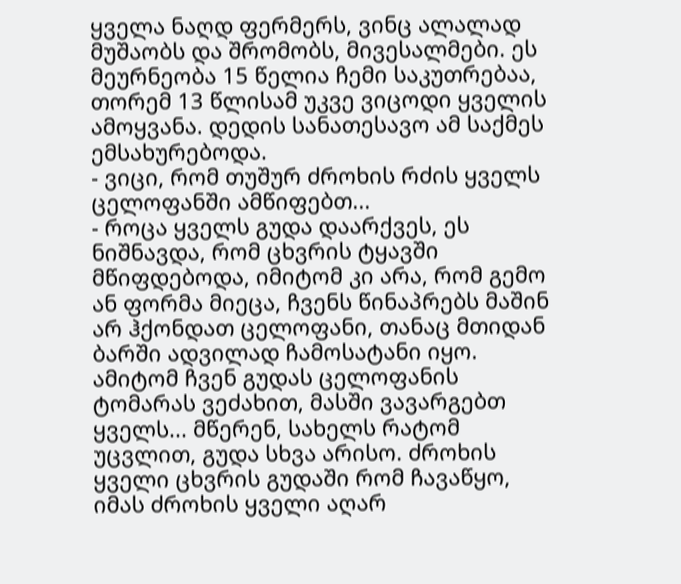ყველა ნაღდ ფერმერს, ვინც ალალად მუშაობს და შრომობს, მივესალმები. ეს მეურნეობა 15 წელია ჩემი საკუთრებაა, თორემ 13 წლისამ უკვე ვიცოდი ყველის ამოყვანა. დედის სანათესავო ამ საქმეს ემსახურებოდა.
- ვიცი, რომ თუშურ ძროხის რძის ყველს ცელოფანში ამწიფებთ...
- როცა ყველს გუდა დაარქვეს, ეს ნიშნავდა, რომ ცხვრის ტყავში მწიფდებოდა, იმიტომ კი არა, რომ გემო ან ფორმა მიეცა, ჩვენს წინაპრებს მაშინ არ ჰქონდათ ცელოფანი, თანაც მთიდან ბარში ადვილად ჩამოსატანი იყო. ამიტომ ჩვენ გუდას ცელოფანის ტომარას ვეძახით, მასში ვავარგებთ ყველს... მწერენ, სახელს რატომ უცვლით, გუდა სხვა არისო. ძროხის ყველი ცხვრის გუდაში რომ ჩავაწყო, იმას ძროხის ყველი აღარ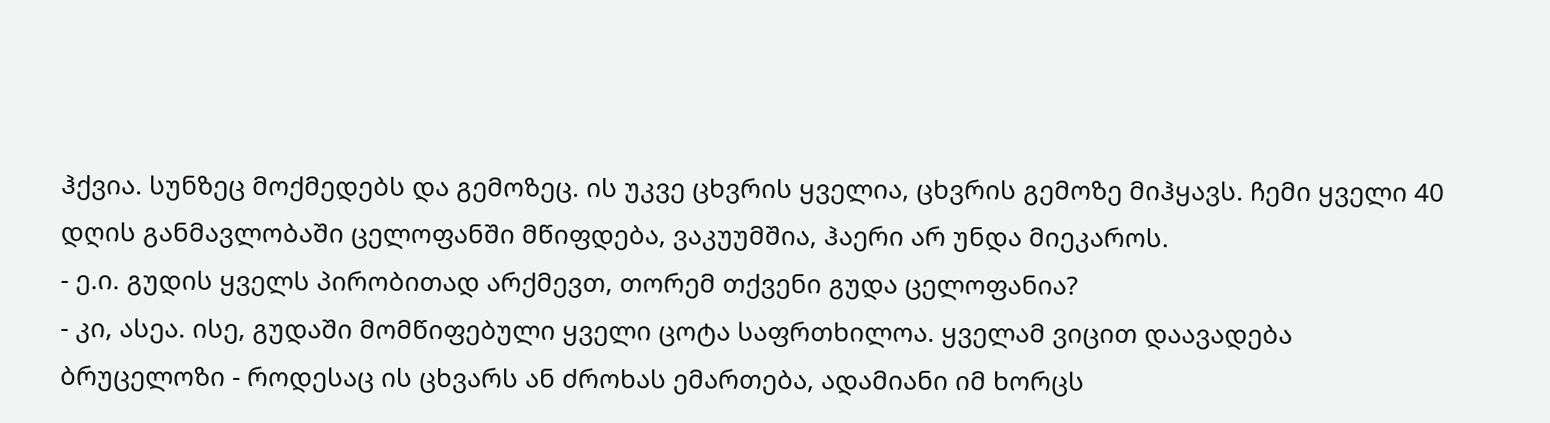ჰქვია. სუნზეც მოქმედებს და გემოზეც. ის უკვე ცხვრის ყველია, ცხვრის გემოზე მიჰყავს. ჩემი ყველი 40 დღის განმავლობაში ცელოფანში მწიფდება, ვაკუუმშია, ჰაერი არ უნდა მიეკაროს.
- ე.ი. გუდის ყველს პირობითად არქმევთ, თორემ თქვენი გუდა ცელოფანია?
- კი, ასეა. ისე, გუდაში მომწიფებული ყველი ცოტა საფრთხილოა. ყველამ ვიცით დაავადება ბრუცელოზი - როდესაც ის ცხვარს ან ძროხას ემართება, ადამიანი იმ ხორცს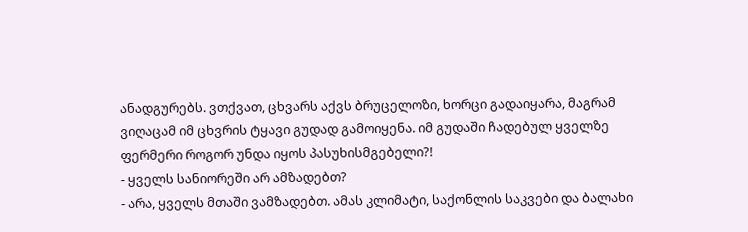ანადგურებს. ვთქვათ, ცხვარს აქვს ბრუცელოზი, ხორცი გადაიყარა, მაგრამ ვიღაცამ იმ ცხვრის ტყავი გუდად გამოიყენა. იმ გუდაში ჩადებულ ყველზე ფერმერი როგორ უნდა იყოს პასუხისმგებელი?!
- ყველს სანიორეში არ ამზადებთ?
- არა, ყველს მთაში ვამზადებთ. ამას კლიმატი, საქონლის საკვები და ბალახი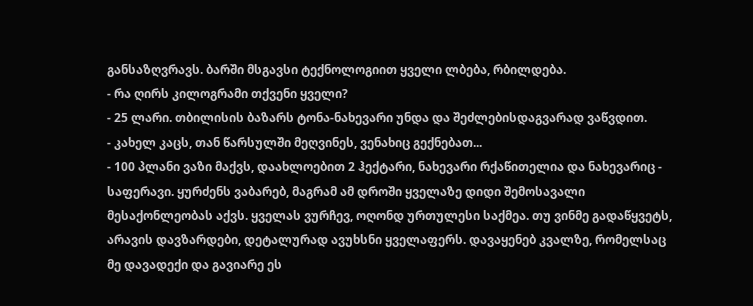განსაზღვრავს. ბარში მსგავსი ტექნოლოგიით ყველი ლბება, რბილდება.
- რა ღირს კილოგრამი თქვენი ყველი?
- 25 ლარი. თბილისის ბაზარს ტონა-ნახევარი უნდა და შეძლებისდაგვარად ვაწვდით.
- კახელ კაცს, თან წარსულში მეღვინეს, ვენახიც გექნებათ...
- 100 პლანი ვაზი მაქვს, დაახლოებით 2 ჰექტარი, ნახევარი რქაწითელია და ნახევარიც - საფერავი. ყურძენს ვაბარებ, მაგრამ ამ დროში ყველაზე დიდი შემოსავალი მესაქონლეობას აქვს. ყველას ვურჩევ, ოღონდ ურთულესი საქმეა. თუ ვინმე გადაწყვეტს, არავის დავზარდები, დეტალურად ავუხსნი ყველაფერს. დავაყენებ კვალზე, რომელსაც მე დავადექი და გავიარე ეს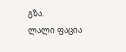გზა.
ლალი ფაცია